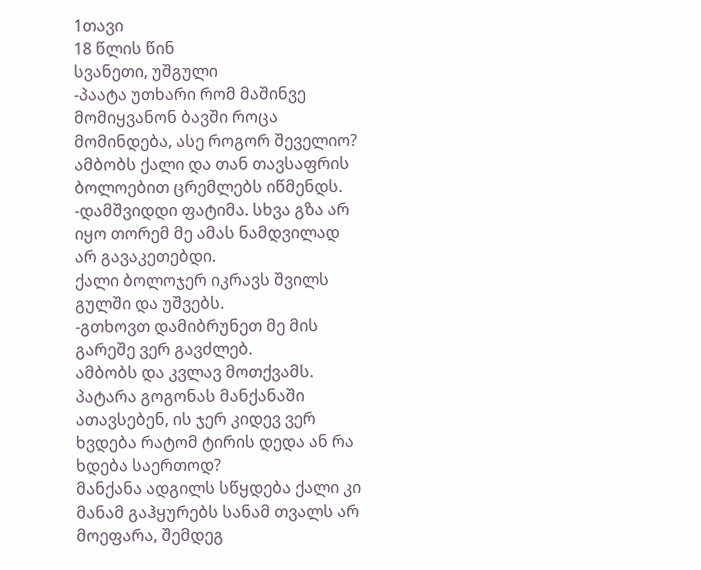1თავი
18 წლის წინ
სვანეთი, უშგული
-პაატა უთხარი რომ მაშინვე მომიყვანონ ბავში როცა მომინდება, ასე როგორ შეველიო?
ამბობს ქალი და თან თავსაფრის ბოლოებით ცრემლებს იწმენდს.
-დამშვიდდი ფატიმა. სხვა გზა არ იყო თორემ მე ამას ნამდვილად არ გავაკეთებდი.
ქალი ბოლოჯერ იკრავს შვილს გულში და უშვებს.
-გთხოვთ დამიბრუნეთ მე მის გარეშე ვერ გავძლებ.
ამბობს და კვლავ მოთქვამს.
პატარა გოგონას მანქანაში ათავსებენ, ის ჯერ კიდევ ვერ ხვდება რატომ ტირის დედა ან რა ხდება საერთოდ?
მანქანა ადგილს სწყდება ქალი კი მანამ გაჰყურებს სანამ თვალს არ მოეფარა, შემდეგ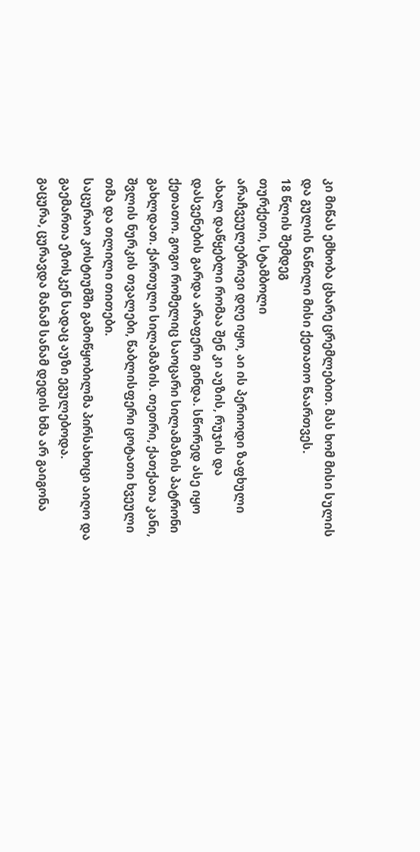კი მიწას ემხობა ცხარე ცრემლებით. მას ხომ მისი სულის და გულის ნაწილი მისი ქეთათო წაართვეს.
18 წლის შემდეგ
თურქეთი, სტამბოლი
არაჩვეულებრივი დღე იყო, აი ის პერიოდი ზაფხული ახალ დაწყებლი რომაა შენ კი აუზის, რუჯის და დასვენების გარდა არაფერი გინდა. სწორედ ასე იყო ქეთათო. გოგო რომელიც საოცარი სილამაზის პატრონი გახლდათ. ქართული სილამაზის. თეთრი, ქათქათა კანი, შვლის ნურკის თვალები, წაბლისფერი ცოტათი ხვეული თმა და თლილი თითები.
საცურაო კოსტიუმში გამოწყობილმა პირსახოცი აიღო და გაემართა ეზოსკენ სადაც აუზი ეგულებოდა.
გაცურა, ცურავდა მანამ სანამ დედის ხმა არ გაიგონა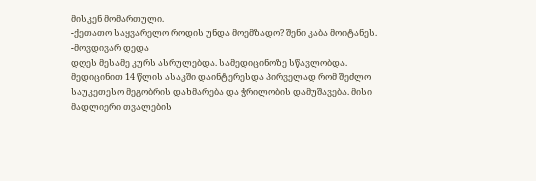მისკენ მომართული.
-ქეთათო საყვარელო როდის უნდა მოემზადო? შენი კაბა მოიტანეს.
-მოვდივარ დედა
დღეს მესამე კურს ასრულებდა. სამედიცინოზე სწავლობდა. მედიცინით 14 წლის ასაკში დაინტერესდა პირველად რომ შეძლო საუკეთესო მეგობრის დახმარება და ჭრილობის დამუშავება. მისი მადლიერი თვალების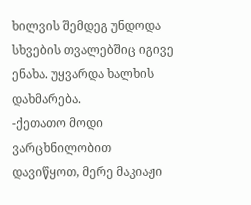ხილვის შემდეგ უნდოდა სხვების თვალებშიც იგივე ენახა. უყვარდა ხალხის დახმარება.
-ქეთათო მოდი ვარცხნილობით დავიწყოთ, მერე მაკიაჟი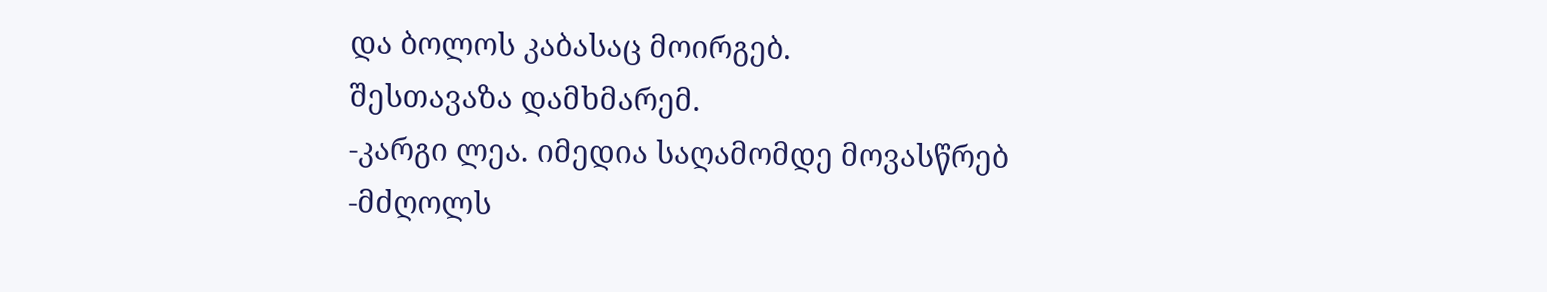და ბოლოს კაბასაც მოირგებ.
შესთავაზა დამხმარემ.
-კარგი ლეა. იმედია საღამომდე მოვასწრებ
-მძღოლს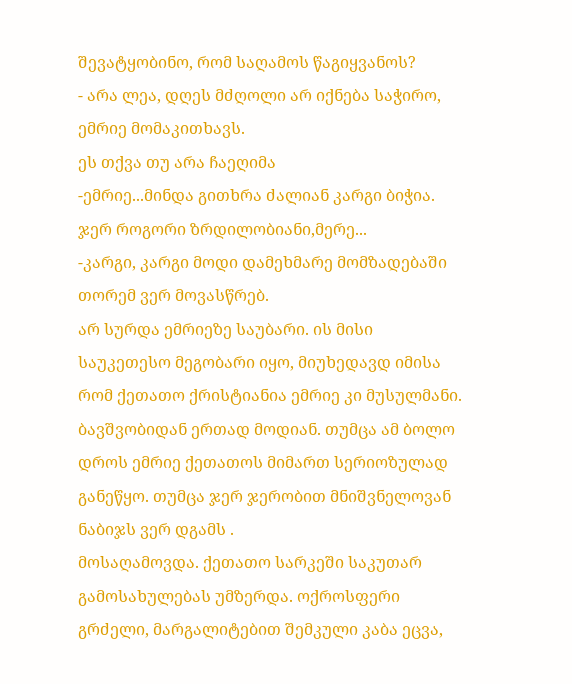შევატყობინო, რომ საღამოს წაგიყვანოს?
- არა ლეა, დღეს მძღოლი არ იქნება საჭირო, ემრიე მომაკითხავს.
ეს თქვა თუ არა ჩაეღიმა
-ემრიე...მინდა გითხრა ძალიან კარგი ბიჭია. ჯერ როგორი ზრდილობიანი,მერე...
-კარგი, კარგი მოდი დამეხმარე მომზადებაში თორემ ვერ მოვასწრებ.
არ სურდა ემრიეზე საუბარი. ის მისი საუკეთესო მეგობარი იყო, მიუხედავდ იმისა რომ ქეთათო ქრისტიანია ემრიე კი მუსულმანი. ბავშვობიდან ერთად მოდიან. თუმცა ამ ბოლო დროს ემრიე ქეთათოს მიმართ სერიოზულად განეწყო. თუმცა ჯერ ჯერობით მნიშვნელოვან ნაბიჯს ვერ დგამს .
მოსაღამოვდა. ქეთათო სარკეში საკუთარ გამოსახულებას უმზერდა. ოქროსფერი გრძელი, მარგალიტებით შემკული კაბა ეცვა,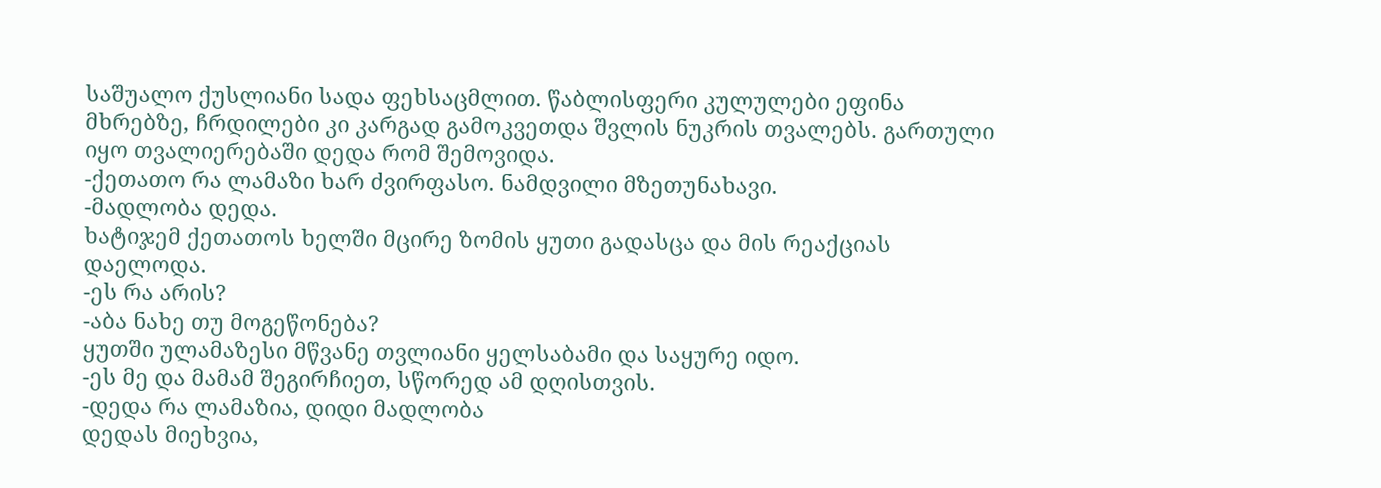საშუალო ქუსლიანი სადა ფეხსაცმლით. წაბლისფერი კულულები ეფინა მხრებზე, ჩრდილები კი კარგად გამოკვეთდა შვლის ნუკრის თვალებს. გართული იყო თვალიერებაში დედა რომ შემოვიდა.
-ქეთათო რა ლამაზი ხარ ძვირფასო. ნამდვილი მზეთუნახავი.
-მადლობა დედა.
ხატიჯემ ქეთათოს ხელში მცირე ზომის ყუთი გადასცა და მის რეაქციას დაელოდა.
-ეს რა არის?
-აბა ნახე თუ მოგეწონება?
ყუთში ულამაზესი მწვანე თვლიანი ყელსაბამი და საყურე იდო.
-ეს მე და მამამ შეგირჩიეთ, სწორედ ამ დღისთვის.
-დედა რა ლამაზია, დიდი მადლობა
დედას მიეხვია,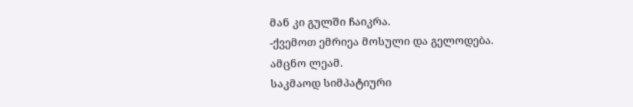მან კი გულში ჩაიკრა.
-ქვემოთ ემრიეა მოსული და გელოდება.
ამცნო ლეამ.
საკმაოდ სიმპატიური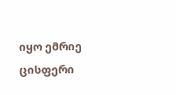იყო ემრიე ცისფერი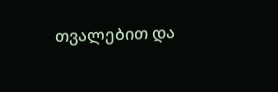თვალებით და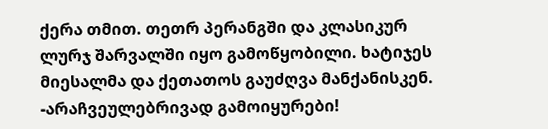ქერა თმით. თეთრ პერანგში და კლასიკურ ლურჯ შარვალში იყო გამოწყობილი. ხატიჯეს მიესალმა და ქეთათოს გაუძღვა მანქანისკენ.
-არაჩვეულებრივად გამოიყურები!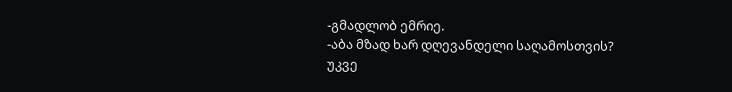-გმადლობ ემრიე.
-აბა მზად ხარ დღევანდელი საღამოსთვის?
უკვე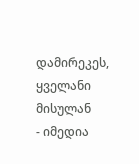დამირეკეს, ყველანი მისულან
- იმედია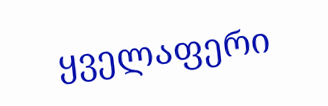ყველაფერი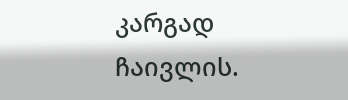კარგად ჩაივლის.